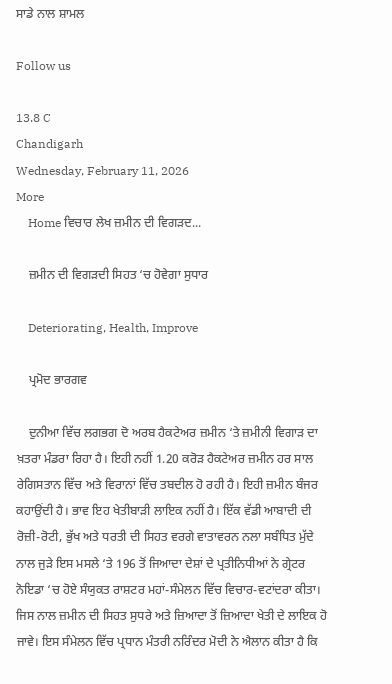ਸਾਡੇ ਨਾਲ ਸ਼ਾਮਲ

Follow us

13.8 C
Chandigarh
Wednesday, February 11, 2026
More
    Home ਵਿਚਾਰ ਲੇਖ ਜ਼ਮੀਨ ਦੀ ਵਿਗੜਦ...

    ਜ਼ਮੀਨ ਦੀ ਵਿਗੜਦੀ ਸਿਹਤ ‘ਚ ਹੋਵੇਗਾ ਸੁਧਾਰ

    Deteriorating, Health, Improve

    ਪ੍ਰਮੋਦ ਭਾਰਗਵ

    ਦੁਨੀਆ ਵਿੱਚ ਲਗਭਗ ਦੋ ਅਰਬ ਹੈਕਟੇਅਰ ਜ਼ਮੀਨ ‘ਤੇ ਜ਼ਮੀਨੀ ਵਿਗਾੜ ਦਾ ਖ਼ਤਰਾ ਮੰਡਰਾ ਰਿਹਾ ਹੈ। ਇਹੀ ਨਹੀਂ 1.20 ਕਰੋੜ ਹੈਕਟੇਅਰ ਜ਼ਮੀਨ ਹਰ ਸਾਲ ਰੇਗਿਸਤਾਨ ਵਿੱਚ ਅਤੇ ਵਿਰਾਨਾਂ ਵਿੱਚ ਤਬਦੀਲ ਹੋ ਰਹੀ ਹੈ। ਇਹੀ ਜ਼ਮੀਨ ਬੰਜਰ  ਕਹਾਉਂਦੀ ਹੈ। ਭਾਵ ਇਹ ਖੇਤੀਬਾੜੀ ਲਾਇਕ ਨਹੀਂ ਹੈ। ਇੱਕ ਵੱਡੀ ਆਬਾਦੀ ਦੀ ਰੋਜ਼ੀ-ਰੋਟੀ, ਭੁੱਖ ਅਤੇ ਧਰਤੀ ਦੀ ਸਿਹਤ ਵਰਗੇ ਵਾਤਾਵਰਨ ਨਲਾ ਸਬੰਧਿਤ ਮੁੱਦੇ ਨਾਲ ਜੁੜੇ ਇਸ ਮਸਲੇ ‘ਤੇ 196 ਤੋਂ ਜਿਆਦਾ ਦੇਸ਼ਾਂ ਦੇ ਪ੍ਰਤੀਨਿਧੀਆਂ ਨੇ ਗ੍ਰੇਟਰ ਨੋਇਡਾ ‘ਚ ਹੋਏ ਸੰਯੁਕਤ ਰਾਸ਼ਟਰ ਮਹਾਂ-ਸੰਮੇਲਨ ਵਿੱਚ ਵਿਚਾਰ-ਵਟਾਂਦਰਾ ਕੀਤਾ। ਜਿਸ ਨਾਲ ਜ਼ਮੀਨ ਦੀ ਸਿਹਤ ਸੁਧਰੇ ਅਤੇ ਜ਼ਿਆਦਾ ਤੋਂ ਜ਼ਿਆਦਾ ਖੇਤੀ ਦੇ ਲਾਇਕ ਹੋ ਜਾਵੇ। ਇਸ ਸੰਮੇਲਨ ਵਿੱਚ ਪ੍ਰਧਾਨ ਮੰਤਰੀ ਨਰਿੰਦਰ ਮੋਦੀ ਨੇ ਐਲਾਨ ਕੀਤਾ ਹੈ ਕਿ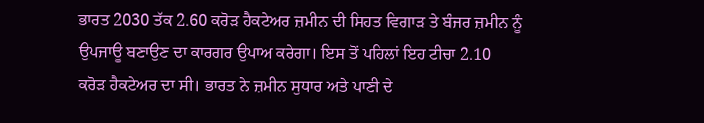ਭਾਰਤ 2030 ਤੱਕ 2.60 ਕਰੋੜ ਹੈਕਟੇਅਰ ਜ਼ਮੀਨ ਦੀ ਸਿਹਤ ਵਿਗਾੜ ਤੇ ਬੰਜਰ ਜ਼ਮੀਨ ਨੂੰ ਉਪਜਾਊ ਬਣਾਉਣ ਦਾ ਕਾਰਗਰ ਉਪਾਅ ਕਰੇਗਾ। ਇਸ ਤੋਂ ਪਹਿਲਾਂ ਇਹ ਟੀਚਾ 2.10 ਕਰੋੜ ਹੈਕਟੇਅਰ ਦਾ ਸੀ। ਭਾਰਤ ਨੇ ਜ਼ਮੀਨ ਸੁਧਾਰ ਅਤੇ ਪਾਣੀ ਦੇ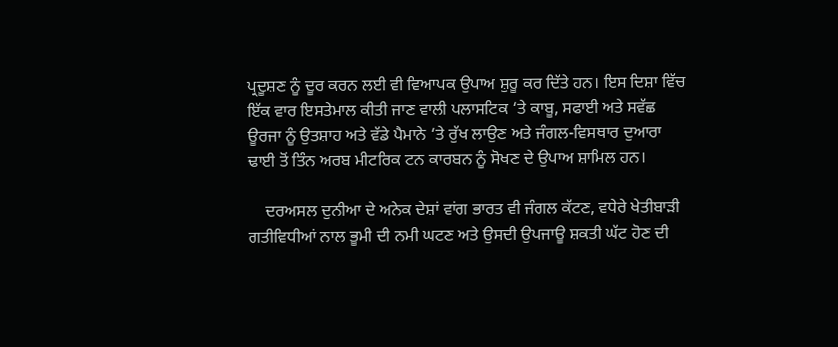ਪ੍ਰਦੂਸ਼ਣ ਨੂੰ ਦੂਰ ਕਰਨ ਲਈ ਵੀ ਵਿਆਪਕ ਉਪਾਅ ਸ਼ੁਰੂ ਕਰ ਦਿੱਤੇ ਹਨ। ਇਸ ਦਿਸ਼ਾ ਵਿੱਚ ਇੱਕ ਵਾਰ ਇਸਤੇਮਾਲ ਕੀਤੀ ਜਾਣ ਵਾਲੀ ਪਲਾਸਟਿਕ ‘ਤੇ ਕਾਬੂ, ਸਫਾਈ ਅਤੇ ਸਵੱਛ ਊਰਜਾ ਨੂੰ ਉਤਸ਼ਾਹ ਅਤੇ ਵੱਡੇ ਪੈਮਾਨੇ ‘ਤੇ ਰੁੱਖ ਲਾਉਣ ਅਤੇ ਜੰਗਲ-ਵਿਸਥਾਰ ਦੁਆਰਾ ਢਾਈ ਤੋਂ ਤਿੰਨ ਅਰਬ ਮੀਟਰਿਕ ਟਨ ਕਾਰਬਨ ਨੂੰ ਸੋਖਣ ਦੇ ਉਪਾਅ ਸ਼ਾਮਿਲ ਹਨ।

    ਦਰਅਸਲ ਦੁਨੀਆ ਦੇ ਅਨੇਕ ਦੇਸ਼ਾਂ ਵਾਂਗ ਭਾਰਤ ਵੀ ਜੰਗਲ ਕੱਟਣ, ਵਧੇਰੇ ਖੇਤੀਬਾੜੀ ਗਤੀਵਿਧੀਆਂ ਨਾਲ ਭੂਮੀ ਦੀ ਨਮੀ ਘਟਣ ਅਤੇ ਉਸਦੀ ਉਪਜਾਊ ਸ਼ਕਤੀ ਘੱਟ ਹੋਣ ਦੀ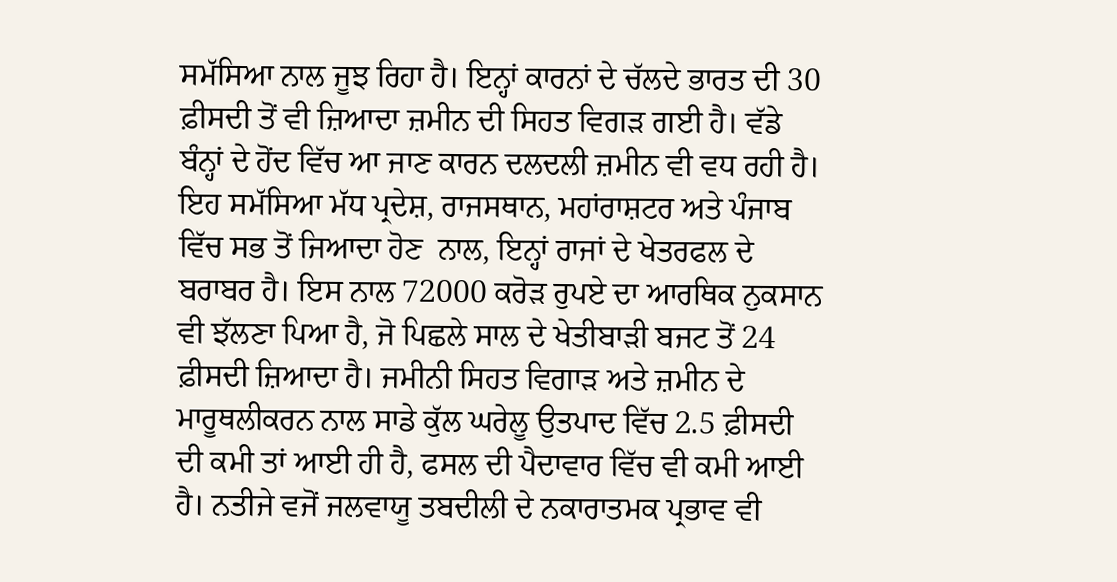ਸਮੱਸਿਆ ਨਾਲ ਜੂਝ ਰਿਹਾ ਹੈ। ਇਨ੍ਹਾਂ ਕਾਰਨਾਂ ਦੇ ਚੱਲਦੇ ਭਾਰਤ ਦੀ 30 ਫ਼ੀਸਦੀ ਤੋਂ ਵੀ ਜ਼ਿਆਦਾ ਜ਼ਮੀਨ ਦੀ ਸਿਹਤ ਵਿਗੜ ਗਈ ਹੈ। ਵੱਡੇ ਬੰਨ੍ਹਾਂ ਦੇ ਹੋਂਦ ਵਿੱਚ ਆ ਜਾਣ ਕਾਰਨ ਦਲਦਲੀ ਜ਼ਮੀਨ ਵੀ ਵਧ ਰਹੀ ਹੈ। ਇਹ ਸਮੱਸਿਆ ਮੱਧ ਪ੍ਰਦੇਸ਼, ਰਾਜਸਥਾਨ, ਮਹਾਂਰਾਸ਼ਟਰ ਅਤੇ ਪੰਜਾਬ ਵਿੱਚ ਸਭ ਤੋਂ ਜਿਆਦਾ ਹੋਣ  ਨਾਲ, ਇਨ੍ਹਾਂ ਰਾਜਾਂ ਦੇ ਖੇਤਰਫਲ ਦੇ ਬਰਾਬਰ ਹੈ। ਇਸ ਨਾਲ 72000 ਕਰੋੜ ਰੁਪਏ ਦਾ ਆਰਥਿਕ ਨੁਕਸਾਨ ਵੀ ਝੱਲਣਾ ਪਿਆ ਹੈ, ਜੋ ਪਿਛਲੇ ਸਾਲ ਦੇ ਖੇਤੀਬਾੜੀ ਬਜਟ ਤੋਂ 24 ਫ਼ੀਸਦੀ ਜ਼ਿਆਦਾ ਹੈ। ਜਮੀਨੀ ਸਿਹਤ ਵਿਗਾੜ ਅਤੇ ਜ਼ਮੀਨ ਦੇ ਮਾਰੂਥਲੀਕਰਨ ਨਾਲ ਸਾਡੇ ਕੁੱਲ ਘਰੇਲੂ ਉਤਪਾਦ ਵਿੱਚ 2.5 ਫ਼ੀਸਦੀ ਦੀ ਕਮੀ ਤਾਂ ਆਈ ਹੀ ਹੈ, ਫਸਲ ਦੀ ਪੈਦਾਵਾਰ ਵਿੱਚ ਵੀ ਕਮੀ ਆਈ ਹੈ। ਨਤੀਜੇ ਵਜੋਂ ਜਲਵਾਯੂ ਤਬਦੀਲੀ ਦੇ ਨਕਾਰਾਤਮਕ ਪ੍ਰਭਾਵ ਵੀ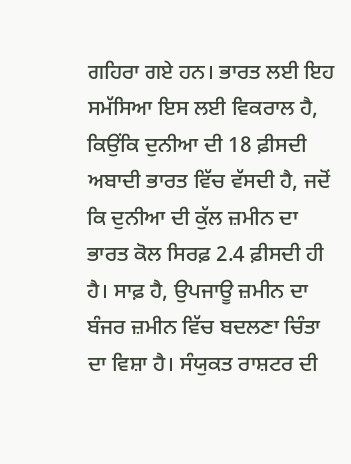ਗਹਿਰਾ ਗਏ ਹਨ। ਭਾਰਤ ਲਈ ਇਹ ਸਮੱਸਿਆ ਇਸ ਲਈ ਵਿਕਰਾਲ ਹੈ, ਕਿਉਂਕਿ ਦੁਨੀਆ ਦੀ 18 ਫ਼ੀਸਦੀ ਅਬਾਦੀ ਭਾਰਤ ਵਿੱਚ ਵੱਸਦੀ ਹੈ, ਜਦੋਂ ਕਿ ਦੁਨੀਆ ਦੀ ਕੁੱਲ ਜ਼ਮੀਨ ਦਾ ਭਾਰਤ ਕੋਲ ਸਿਰਫ਼ 2.4 ਫ਼ੀਸਦੀ ਹੀ ਹੈ। ਸਾਫ਼ ਹੈ, ਉਪਜਾਊ ਜ਼ਮੀਨ ਦਾ ਬੰਜਰ ਜ਼ਮੀਨ ਵਿੱਚ ਬਦਲਣਾ ਚਿੰਤਾ ਦਾ ਵਿਸ਼ਾ ਹੈ। ਸੰਯੁਕਤ ਰਾਸ਼ਟਰ ਦੀ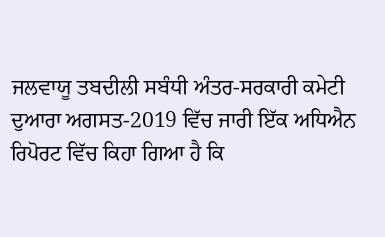ਜਲਵਾਯੂ ਤਬਦੀਲੀ ਸਬੰਧੀ ਅੰਤਰ-ਸਰਕਾਰੀ ਕਮੇਟੀ ਦੁਆਰਾ ਅਗਸਤ-2019 ਵਿੱਚ ਜਾਰੀ ਇੱਕ ਅਧਿਐਨ ਰਿਪੋਰਟ ਵਿੱਚ ਕਿਹਾ ਗਿਆ ਹੈ ਕਿ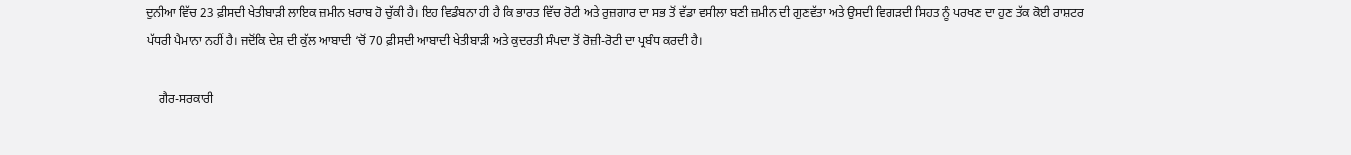ਦੁਨੀਆ ਵਿੱਚ 23 ਫ਼ੀਸਦੀ ਖੇਤੀਬਾੜੀ ਲਾਇਕ ਜ਼ਮੀਨ ਖ਼ਰਾਬ ਹੋ ਚੁੱਕੀ ਹੈ। ਇਹ ਵਿਡੰਬਨਾ ਹੀ ਹੈ ਕਿ ਭਾਰਤ ਵਿੱਚ ਰੋਟੀ ਅਤੇ ਰੁਜ਼ਗਾਰ ਦਾ ਸਭ ਤੋਂ ਵੱਡਾ ਵਸੀਲਾ ਬਣੀ ਜ਼ਮੀਨ ਦੀ ਗੁਣਵੱਤਾ ਅਤੇ ਉਸਦੀ ਵਿਗੜਦੀ ਸਿਹਤ ਨੂੰ ਪਰਖਣ ਦਾ ਹੁਣ ਤੱਕ ਕੋਈ ਰਾਸ਼ਟਰ ਪੱਧਰੀ ਪੈਮਾਨਾ ਨਹੀਂ ਹੈ। ਜਦੋਂਕਿ ਦੇਸ਼ ਦੀ ਕੁੱਲ ਆਬਾਦੀ ‘ਚੋਂ 70 ਫ਼ੀਸਦੀ ਆਬਾਦੀ ਖੇਤੀਬਾੜੀ ਅਤੇ ਕੁਦਰਤੀ ਸੰਪਦਾ ਤੋਂ ਰੋਜ਼ੀ-ਰੋਟੀ ਦਾ ਪ੍ਰਬੰਧ ਕਰਦੀ ਹੈ।

    ਗੈਰ-ਸਰਕਾਰੀ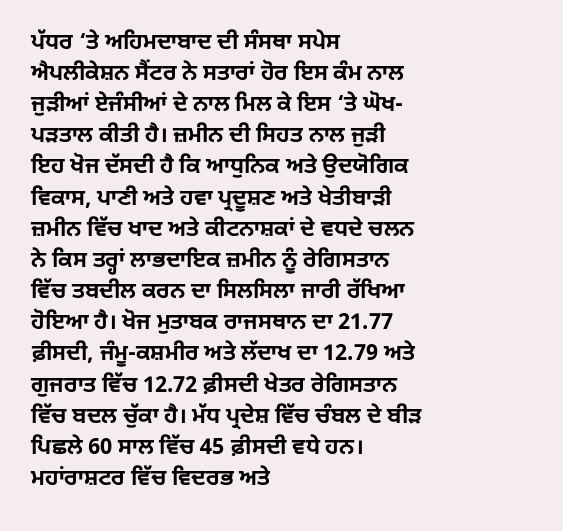ਪੱਧਰ ‘ਤੇ ਅਹਿਮਦਾਬਾਦ ਦੀ ਸੰਸਥਾ ਸਪੇਸ ਐਪਲੀਕੇਸ਼ਨ ਸੈਂਟਰ ਨੇ ਸਤਾਰਾਂ ਹੋਰ ਇਸ ਕੰਮ ਨਾਲ ਜੁੜੀਆਂ ਏਜੰਸੀਆਂ ਦੇ ਨਾਲ ਮਿਲ ਕੇ ਇਸ ‘ਤੇ ਘੋਖ-ਪੜਤਾਲ ਕੀਤੀ ਹੈ। ਜ਼ਮੀਨ ਦੀ ਸਿਹਤ ਨਾਲ ਜੁੜੀ ਇਹ ਖੋਜ ਦੱਸਦੀ ਹੈ ਕਿ ਆਧੁਨਿਕ ਅਤੇ ਉਦਯੋਗਿਕ ਵਿਕਾਸ, ਪਾਣੀ ਅਤੇ ਹਵਾ ਪ੍ਰਦੂਸ਼ਣ ਅਤੇ ਖੇਤੀਬਾੜੀ ਜ਼ਮੀਨ ਵਿੱਚ ਖਾਦ ਅਤੇ ਕੀਟਨਾਸ਼ਕਾਂ ਦੇ ਵਧਦੇ ਚਲਨ ਨੇ ਕਿਸ ਤਰ੍ਹਾਂ ਲਾਭਦਾਇਕ ਜ਼ਮੀਨ ਨੂੰ ਰੇਗਿਸਤਾਨ ਵਿੱਚ ਤਬਦੀਲ ਕਰਨ ਦਾ ਸਿਲਸਿਲਾ ਜਾਰੀ ਰੱਖਿਆ ਹੋਇਆ ਹੈ। ਖੋਜ ਮੁਤਾਬਕ ਰਾਜਸਥਾਨ ਦਾ 21.77 ਫ਼ੀਸਦੀ, ਜੰਮੂ-ਕਸ਼ਮੀਰ ਅਤੇ ਲੱਦਾਖ ਦਾ 12.79 ਅਤੇ ਗੁਜਰਾਤ ਵਿੱਚ 12.72 ਫ਼ੀਸਦੀ ਖੇਤਰ ਰੇਗਿਸਤਾਨ ਵਿੱਚ ਬਦਲ ਚੁੱਕਾ ਹੈ। ਮੱਧ ਪ੍ਰਦੇਸ਼ ਵਿੱਚ ਚੰਬਲ ਦੇ ਬੀੜ ਪਿਛਲੇ 60 ਸਾਲ ਵਿੱਚ 45 ਫ਼ੀਸਦੀ ਵਧੇ ਹਨ। ਮਹਾਂਰਾਸ਼ਟਰ ਵਿੱਚ ਵਿਦਰਭ ਅਤੇ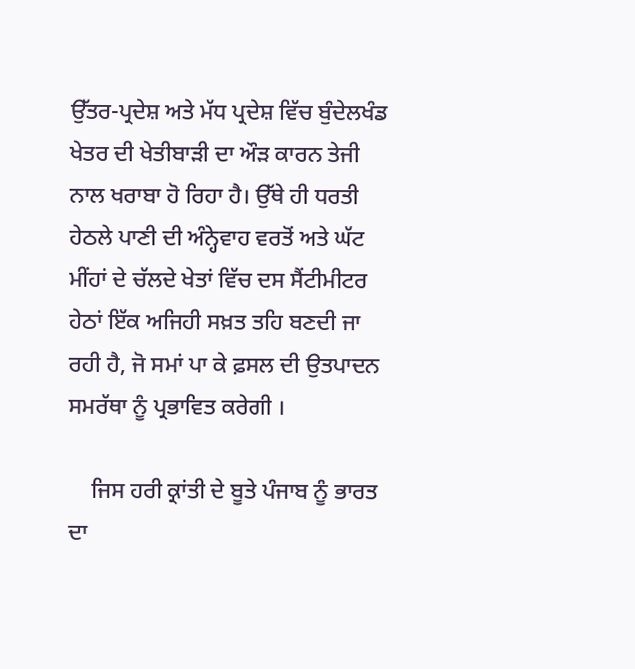ਉੱਤਰ-ਪ੍ਰਦੇਸ਼ ਅਤੇ ਮੱਧ ਪ੍ਰਦੇਸ਼ ਵਿੱਚ ਬੁੰਦੇਲਖੰਡ ਖੇਤਰ ਦੀ ਖੇਤੀਬਾੜੀ ਦਾ ਔੜ ਕਾਰਨ ਤੇਜੀ ਨਾਲ ਖਰਾਬਾ ਹੋ ਰਿਹਾ ਹੈ। ਉੱਥੇ ਹੀ ਧਰਤੀ ਹੇਠਲੇ ਪਾਣੀ ਦੀ ਅੰਨ੍ਹੇਵਾਹ ਵਰਤੋਂ ਅਤੇ ਘੱਟ ਮੀਂਹਾਂ ਦੇ ਚੱਲਦੇ ਖੇਤਾਂ ਵਿੱਚ ਦਸ ਸੈਂਟੀਮੀਟਰ ਹੇਠਾਂ ਇੱਕ ਅਜਿਹੀ ਸਖ਼ਤ ਤਹਿ ਬਣਦੀ ਜਾ ਰਹੀ ਹੈ, ਜੋ ਸਮਾਂ ਪਾ ਕੇ ਫ਼ਸਲ ਦੀ ਉਤਪਾਦਨ ਸਮਰੱਥਾ ਨੂੰ ਪ੍ਰਭਾਵਿਤ ਕਰੇਗੀ ।

    ਜਿਸ ਹਰੀ ਕ੍ਰਾਂਤੀ ਦੇ ਬੂਤੇ ਪੰਜਾਬ ਨੂੰ ਭਾਰਤ ਦਾ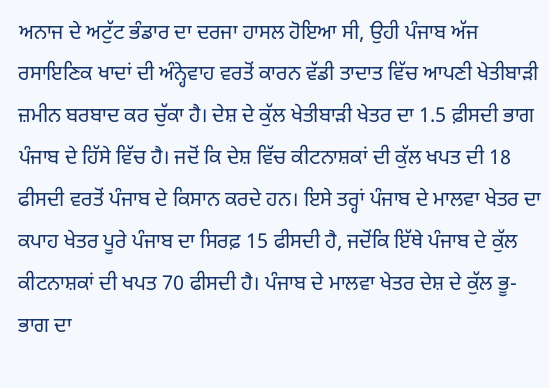ਅਨਾਜ ਦੇ ਅਟੁੱਟ ਭੰਡਾਰ ਦਾ ਦਰਜਾ ਹਾਸਲ ਹੋਇਆ ਸੀ, ਉਹੀ ਪੰਜਾਬ ਅੱਜ ਰਸਾਇਣਿਕ ਖਾਦਾਂ ਦੀ ਅੰਨ੍ਹੇਵਾਹ ਵਰਤੋਂ ਕਾਰਨ ਵੱਡੀ ਤਾਦਾਤ ਵਿੱਚ ਆਪਣੀ ਖੇਤੀਬਾੜੀ ਜ਼ਮੀਨ ਬਰਬਾਦ ਕਰ ਚੁੱਕਾ ਹੈ। ਦੇਸ਼ ਦੇ ਕੁੱਲ ਖੇਤੀਬਾੜੀ ਖੇਤਰ ਦਾ 1.5 ਫ਼ੀਸਦੀ ਭਾਗ ਪੰਜਾਬ ਦੇ ਹਿੱਸੇ ਵਿੱਚ ਹੈ। ਜਦੋਂ ਕਿ ਦੇਸ਼ ਵਿੱਚ ਕੀਟਨਾਸ਼ਕਾਂ ਦੀ ਕੁੱਲ ਖਪਤ ਦੀ 18 ਫੀਸਦੀ ਵਰਤੋਂ ਪੰਜਾਬ ਦੇ ਕਿਸਾਨ ਕਰਦੇ ਹਨ। ਇਸੇ ਤਰ੍ਹਾਂ ਪੰਜਾਬ ਦੇ ਮਾਲਵਾ ਖੇਤਰ ਦਾ ਕਪਾਹ ਖੇਤਰ ਪੂਰੇ ਪੰਜਾਬ ਦਾ ਸਿਰਫ਼ 15 ਫੀਸਦੀ ਹੈ, ਜਦੋਂਕਿ ਇੱਥੇ ਪੰਜਾਬ ਦੇ ਕੁੱਲ ਕੀਟਨਾਸ਼ਕਾਂ ਦੀ ਖਪਤ 70 ਫੀਸਦੀ ਹੈ। ਪੰਜਾਬ ਦੇ ਮਾਲਵਾ ਖੇਤਰ ਦੇਸ਼ ਦੇ ਕੁੱਲ ਭੂ-ਭਾਗ ਦਾ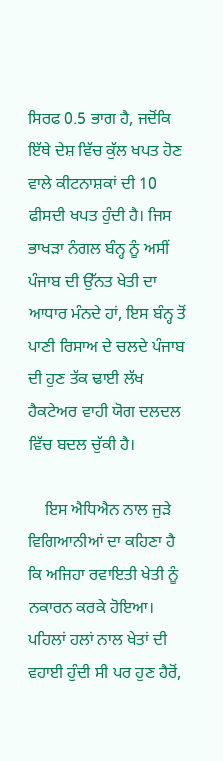ਸਿਰਫ 0.5 ਭਾਗ ਹੈ, ਜਦੋਂਕਿ ਇੱਥੇ ਦੇਸ਼ ਵਿੱਚ ਕੁੱਲ ਖਪਤ ਹੋਣ ਵਾਲੇ ਕੀਟਨਾਸ਼ਕਾਂ ਦੀ 10 ਫੀਸਦੀ ਖਪਤ ਹੁੰਦੀ ਹੈ। ਜਿਸ ਭਾਖੜਾ ਨੰਗਲ ਬੰਨ੍ਹ ਨੂੰ ਅਸੀਂ ਪੰਜਾਬ ਦੀ ਉੱਨਤ ਖੇਤੀ ਦਾ ਆਧਾਰ ਮੰਨਦੇ ਹਾਂ, ਇਸ ਬੰਨ੍ਹ ਤੋਂ ਪਾਣੀ ਰਿਸਾਅ ਦੇ ਚਲਦੇ ਪੰਜਾਬ ਦੀ ਹੁਣ ਤੱਕ ਢਾਈ ਲੱਖ ਹੈਕਟੇਅਰ ਵਾਹੀ ਯੋਗ ਦਲਦਲ ਵਿੱਚ ਬਦਲ ਚੁੱਕੀ ਹੈ।

    ਇਸ ਐਧਿਐਨ ਨਾਲ ਜੁੜੇ ਵਿਗਿਆਨੀਆਂ ਦਾ ਕਹਿਣਾ ਹੈ ਕਿ ਅਜਿਹਾ ਰਵਾਇਤੀ ਖੇਤੀ ਨੂੰ ਨਕਾਰਨ ਕਰਕੇ ਹੋਇਆ। ਪਹਿਲਾਂ ਹਲਾਂ ਨਾਲ ਖੇਤਾਂ ਦੀ ਵਹਾਈ ਹੁੰਦੀ ਸੀ ਪਰ ਹੁਣ ਹੈਰੋਂ,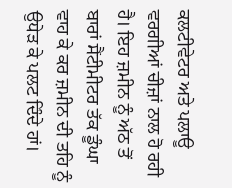ਕਲਟੀਵੇਟਰ ਅਤੇ ਪਲਾਊ ਵਰਗੀਆਂ ਚੀਜ਼ਾਂ ਨਾਲ ਹੋ ਰਹੀ ਹੈ। ਇਹ ਜ਼ਮੀਨ ਨੂੰ ਅੱਠ ਤੋਂ ਬਾਰਾਂ ਸੈਂਟੀਮੀਟਰ ਤੱਕ ਡੂੰਘਾ ਵਾਹ ਕੇ ਕਰ ਜ਼ਮੀਨ ਦੀ ਤਹਿ ਨੂੰ ਉਧੇੜ ਕੇ ਪਲਟ ਦਿੰਦੇ ਹਾਂ।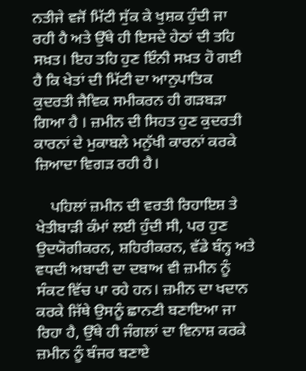ਨਤੀਜੇ ਵਜੋਂ ਮਿੱਟੀ ਸੁੱਕ ਕੇ ਖੁਸ਼ਕ ਹੁੰਦੀ ਜਾ ਰਹੀ ਹੈ ਅਤੇ ਉੱਥੇ ਹੀ ਇਸਦੇ ਹੇਠਾਂ ਦੀ ਤਹਿ ਸਖ਼ਤ। ਇਹ ਤਹਿ ਹੁਣ ਇੰਨੀ ਸਖ਼ਤ ਹੋ ਗਈ ਹੈ ਕਿ ਖੇਤਾਂ ਦੀ ਮਿੱਟੀ ਦਾ ਆਨੁਪਾਤਿਕ ਕੁਦਰਤੀ ਜੈਵਿਕ ਸਮੀਕਰਨ ਹੀ ਗੜਬੜਾ ਗਿਆ ਹੈ । ਜ਼ਮੀਨ ਦੀ ਸਿਹਤ ਹੁਣ ਕੁਦਰਤੀ ਕਾਰਨਾਂ ਦੇ ਮੁਕਾਬਲੇ ਮਨੁੱਖੀ ਕਾਰਨਾਂ ਕਰਕੇ ਜ਼ਿਆਦਾ ਵਿਗੜ ਰਹੀ ਹੈ।

    ਪਹਿਲਾਂ ਜ਼ਮੀਨ ਦੀ ਵਰਤੀ ਰਿਹਾਇਸ਼ ਤੇ ਖੇਤੀਬਾੜੀ ਕੰਮਾਂ ਲਈ ਹੁੰਦੀ ਸੀ, ਪਰ ਹੁਣ ਉਦਯੋਗੀਕਰਨ, ਸ਼ਹਿਰੀਕਰਨ, ਵੱਡੇ ਬੰਨ੍ਹ ਅਤੇ ਵਧਦੀ ਅਬਾਦੀ ਦਾ ਦਬਾਅ ਵੀ ਜ਼ਮੀਨ ਨੂੰ ਸੰਕਟ ਵਿੱਚ ਪਾ ਰਹੇ ਹਨ। ਜ਼ਮੀਨ ਦਾ ਖਦਾਨ ਕਰਕੇ ਜਿੱਥੇ ਉਸਨੂੰ ਛਾਨਣੀ ਬਣਾਇਆ ਜਾ ਰਿਹਾ ਹੈ, ਉੱਥੇ ਹੀ ਜੰਗਲਾਂ ਦਾ ਵਿਨਾਸ਼ ਕਰਕੇ ਜ਼ਮੀਨ ਨੂੰ ਬੰਜਰ ਬਣਾਏ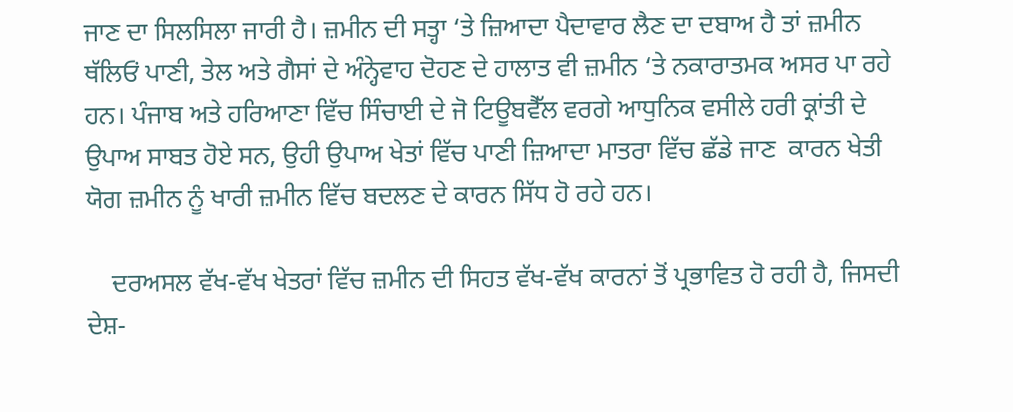ਜਾਣ ਦਾ ਸਿਲਸਿਲਾ ਜਾਰੀ ਹੈ। ਜ਼ਮੀਨ ਦੀ ਸਤ੍ਹਾ ‘ਤੇ ਜ਼ਿਆਦਾ ਪੈਦਾਵਾਰ ਲੈਣ ਦਾ ਦਬਾਅ ਹੈ ਤਾਂ ਜ਼ਮੀਨ ਥੱਲਿਓਂ ਪਾਣੀ, ਤੇਲ ਅਤੇ ਗੈਸਾਂ ਦੇ ਅੰਨ੍ਹੇਵਾਹ ਦੋਹਣ ਦੇ ਹਾਲਾਤ ਵੀ ਜ਼ਮੀਨ ‘ਤੇ ਨਕਾਰਾਤਮਕ ਅਸਰ ਪਾ ਰਹੇ ਹਨ। ਪੰਜਾਬ ਅਤੇ ਹਰਿਆਣਾ ਵਿੱਚ ਸਿੰਚਾਈ ਦੇ ਜੋ ਟਿਊਬਵੈੱਲ ਵਰਗੇ ਆਧੁਨਿਕ ਵਸੀਲੇ ਹਰੀ ਕ੍ਰਾਂਤੀ ਦੇ ਉਪਾਅ ਸਾਬਤ ਹੋਏ ਸਨ, ਉਹੀ ਉਪਾਅ ਖੇਤਾਂ ਵਿੱਚ ਪਾਣੀ ਜ਼ਿਆਦਾ ਮਾਤਰਾ ਵਿੱਚ ਛੱਡੇ ਜਾਣ  ਕਾਰਨ ਖੇਤੀ ਯੋਗ ਜ਼ਮੀਨ ਨੂੰ ਖਾਰੀ ਜ਼ਮੀਨ ਵਿੱਚ ਬਦਲਣ ਦੇ ਕਾਰਨ ਸਿੱਧ ਹੋ ਰਹੇ ਹਨ।

    ਦਰਅਸਲ ਵੱਖ-ਵੱਖ ਖੇਤਰਾਂ ਵਿੱਚ ਜ਼ਮੀਨ ਦੀ ਸਿਹਤ ਵੱਖ-ਵੱਖ ਕਾਰਨਾਂ ਤੋਂ ਪ੍ਰਭਾਵਿਤ ਹੋ ਰਹੀ ਹੈ, ਜਿਸਦੀ ਦੇਸ਼-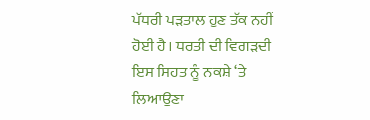ਪੱਧਰੀ ਪੜਤਾਲ ਹੁਣ ਤੱਕ ਨਹੀਂ ਹੋਈ ਹੈ। ਧਰਤੀ ਦੀ ਵਿਗੜਦੀ ਇਸ ਸਿਹਤ ਨੂੰ ਨਕਸ਼ੇ ‘ਤੇ ਲਿਆਉਣਾ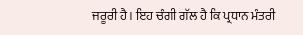ਜਰੂਰੀ ਹੈ। ਇਹ ਚੰਗੀ ਗੱਲ ਹੈ ਕਿ ਪ੍ਰਧਾਨ ਮੰਤਰੀ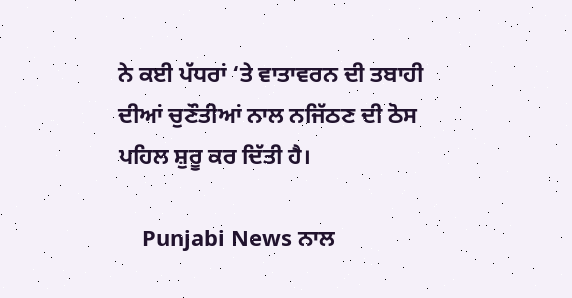ਨੇ ਕਈ ਪੱਧਰਾਂ ‘ਤੇ ਵਾਤਾਵਰਨ ਦੀ ਤਬਾਹੀ ਦੀਆਂ ਚੁਣੌਤੀਆਂ ਨਾਲ ਨਜਿੱਠਣ ਦੀ ਠੋਸ ਪਹਿਲ ਸ਼ੁਰੂ ਕਰ ਦਿੱਤੀ ਹੈ।

    Punjabi News ਨਾਲ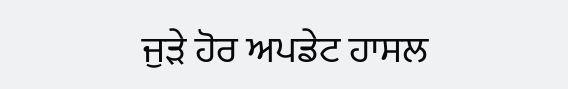ਜੁੜੇ ਹੋਰ ਅਪਡੇਟ ਹਾਸਲ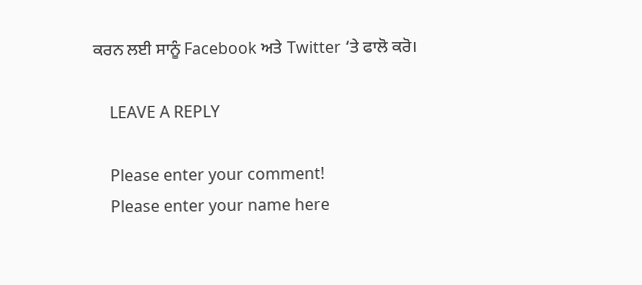ਕਰਨ ਲਈ ਸਾਨੂੰ Facebook ਅਤੇ Twitter ‘ਤੇ ਫਾਲੋ ਕਰੋ।

    LEAVE A REPLY

    Please enter your comment!
    Please enter your name here